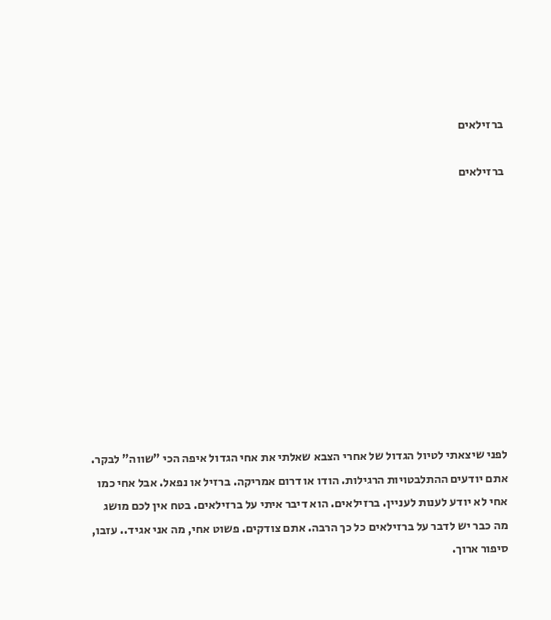ברזילאים

ברזילאים











לפני שיצאתי לטיול הגדול של אחרי הצבא שאלתי את אחי הגדול איפה הכי "שווה" לבקר. אתם יודעים ההתלבטויות הרגילות. הודו או דרום אמריקה. ברזיל או נפאל. אבל אחי כמו אחי לא יודע לענות לעניין. ברזילאים. הוא דיבר איתי על ברזילאים. בטח אין לכם מושג מה כבר יש לדבר על ברזילאים כל כך הרבה. אתם צודקים. פשוט אחי, מה אני אגיד.. עזבו, סיפור ארוך.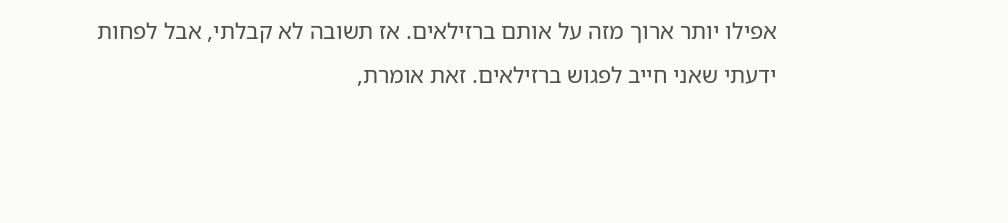אפילו יותר ארוך מזה על אותם ברזילאים. אז תשובה לא קבלתי, אבל לפחות ידעתי שאני חייב לפגוש ברזילאים. זאת אומרת,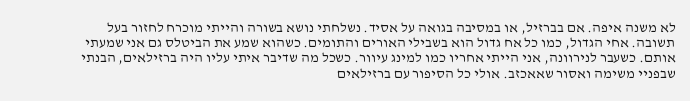לא משנה איפה. אם בברזיל, או במסיבה בגואה על אסיד. נשלחתי נושא בשורה והייתי מוכרח לחזור בעל תשובה. אחי הגדול, כמו כל אח גדול הוא בשבילי האורים והתומים. כשהוא שמע את הביטלס גם אני שמעתי אותם. כשעבר לנירוונה, אני הייתי אחריו כמו למינג עיוור. כשכל מה שדיבר איתי עליו היה ברזילאים, הבנתי שבפניי משימה ואסור שאאכזב. אולי כל הסיפור עם ברזילאים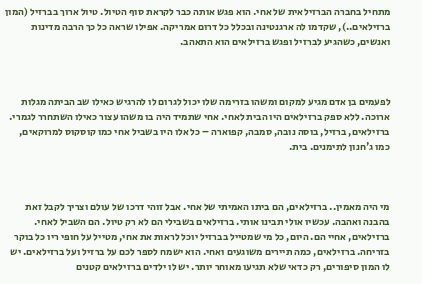מתחיל בחברה הברזילאית של אחי. הוא פגש אותה כבר לקראת סוף הטיול. טיול ארוך בברזיל (המון ברזילאים..), שקדמו לה ארגנטינה ובכלל כל דרום אמריקה. אפילו שראה כל כך הרבה מדינות ואנשים, כשהגיע לברזיל ופגש ברזילאים הוא התאהב.



לפעמים בן אדם מגיע למקום ומשהו בזרימה שלו יכול לגרום לו להרגיש כאילו שב הביתה מגלות ארוכה. ללא ספק ברזילאים היו הבית לאחי. אחי שתמיד היה בו משהו עצור כאילו השתחרר לגמרי. ברזילאים, ברזיל, בוסה נובה, סמבה, קפוארה – כל אלו היו בשביל אחי כמו קוסקוס למרוקאים, כמו ג'חנון לתימנים. בית.



מי היה מאמין.. ברזילאים, הם ביתו האמיתי של אחי. אבל זוהי דרכו של עולם וצריך לקבל זאת בהבנה ואהבה. עכשיו אולי תבינו אותי. ברזילאים בשבילי הם לא רק טיול. הם השביל לאחי. ברזילאים, אחיי הם. היום, כל מי שמטייל בברזיל יוכל לראות את אחי, מטייל על חופי ריו כל בוקר בזריחה. ברזילאים, כמה תיירים משוגעים ואחי. הוא ישמח לספר לכם על ברזיל ועל ברזילאים. יש לו המון סיפורים, רק כדאי שלא תגיעו מאוחר יותר. יש לו ילדים ברזילאים קטנים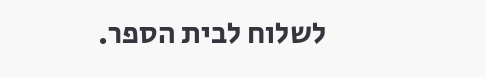לשלוח לבית הספר.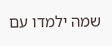שמה ילמדו עם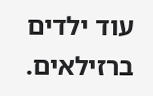עוד ילדים ברזילאים.